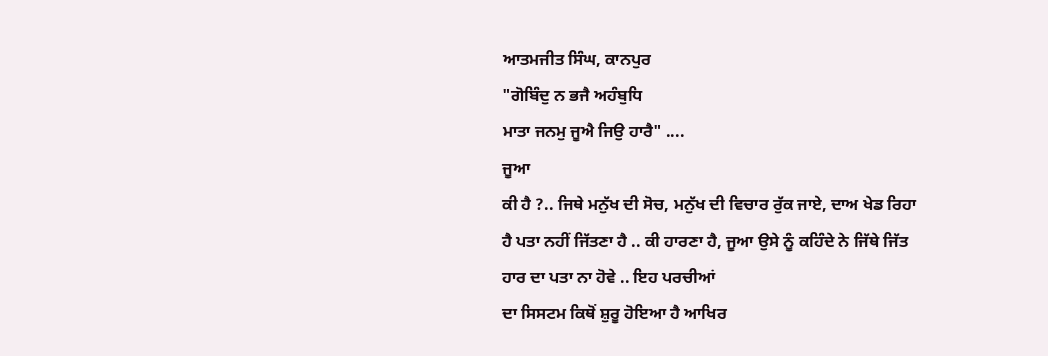ਆਤਮਜੀਤ ਸਿੰਘ, ਕਾਨਪੁਰ
"ਗੋਬਿੰਦੁ ਨ ਭਜੈ ਅਹੰਬੁਧਿ
ਮਾਤਾ ਜਨਮੁ ਜੂਐ ਜਿਉ ਹਾਰੈ" ....
ਜੂਆ
ਕੀ ਹੈ ?.. ਜਿਥੇ ਮਨੁੱਖ ਦੀ ਸੋਚ, ਮਨੁੱਖ ਦੀ ਵਿਚਾਰ ਰੁੱਕ ਜਾਏ, ਦਾਅ ਖੇਡ ਰਿਹਾ
ਹੈ ਪਤਾ ਨਹੀਂ ਜਿੱਤਣਾ ਹੈ .. ਕੀ ਹਾਰਣਾ ਹੈ, ਜੂਆ ਉਸੇ ਨੂੰ ਕਹਿੰਦੇ ਨੇ ਜਿੱਥੇ ਜਿੱਤ
ਹਾਰ ਦਾ ਪਤਾ ਨਾ ਹੋਵੇ .. ਇਹ ਪਰਚੀਆਂ
ਦਾ ਸਿਸਟਮ ਕਿਥੋਂ ਸ਼ੁਰੂ ਹੋਇਆ ਹੈ ਆਖਿਰ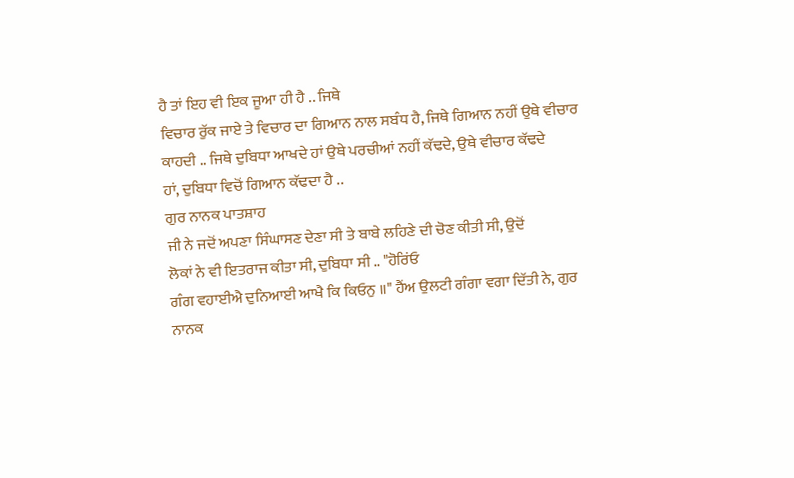ਹੈ ਤਾਂ ਇਹ ਵੀ ਇਕ ਜੂਆ ਹੀ ਹੈ .. ਜਿਥੇ
ਵਿਚਾਰ ਰੁੱਕ ਜਾਏ ਤੇ ਵਿਚਾਰ ਦਾ ਗਿਆਨ ਨਾਲ ਸਬੰਧ ਹੈ, ਜਿਥੇ ਗਿਆਨ ਨਹੀਂ ਉਥੇ ਵੀਚਾਰ
ਕਾਹਦੀ .. ਜਿਥੇ ਦੁਬਿਧਾ ਆਖਦੇ ਹਾਂ ਉਥੇ ਪਰਚੀਆਂ ਨਹੀਂ ਕੱਢਦੇ, ਉਥੇ ਵੀਚਾਰ ਕੱਢਦੇ
ਹਾਂ, ਦੁਬਿਧਾ ਵਿਚੋਂ ਗਿਆਨ ਕੱਢਦਾ ਹੈ ..
ਗੁਰ ਨਾਨਕ ਪਾਤਸ਼ਾਹ
ਜੀ ਨੇ ਜਦੋਂ ਅਪਣਾ ਸਿੰਘਾਸਣ ਦੇਣਾ ਸੀ ਤੇ ਬਾਬੇ ਲਹਿਣੇ ਦੀ ਚੋਣ ਕੀਤੀ ਸੀ, ਉਦੋਂ
ਲੋਕਾਂ ਨੇ ਵੀ ਇਤਰਾਜ ਕੀਤਾ ਸੀ, ਦੁਬਿਧਾ ਸੀ .. "ਹੋਰਿਂਓ
ਗੰਗ ਵਹਾਈਐ ਦੁਨਿਆਈ ਆਖੈ ਕਿ ਕਿਓਨੁ ॥" ਹੈਂਅ ਉਲਟੀ ਗੰਗਾ ਵਗਾ ਦਿੱਤੀ ਨੇ, ਗੁਰ
ਨਾਨਕ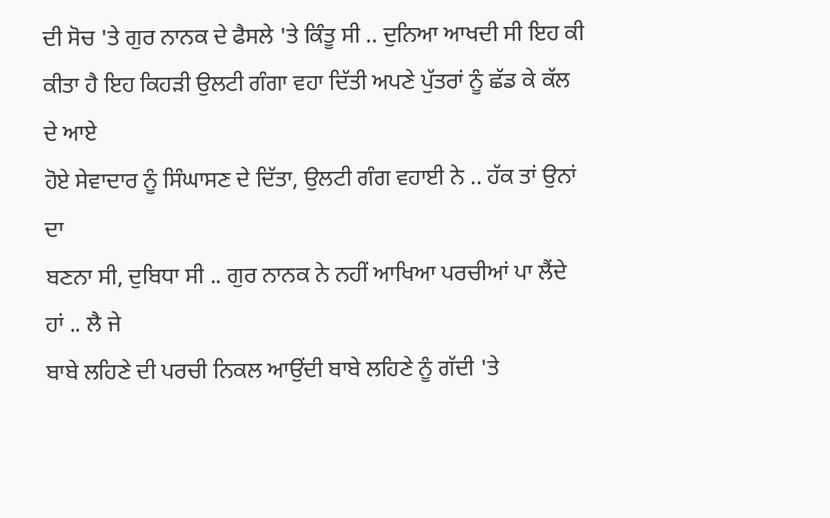ਦੀ ਸੋਚ 'ਤੇ ਗੁਰ ਨਾਨਕ ਦੇ ਫੈਸਲੇ 'ਤੇ ਕਿੰਤੂ ਸੀ .. ਦੁਨਿਆ ਆਖਦੀ ਸੀ ਇਹ ਕੀ
ਕੀਤਾ ਹੈ ਇਹ ਕਿਹੜੀ ਉਲਟੀ ਗੰਗਾ ਵਹਾ ਦਿੱਤੀ ਅਪਣੇ ਪੁੱਤਰਾਂ ਨੂੰ ਛੱਡ ਕੇ ਕੱਲ ਦੇ ਆਏ
ਹੋਏ ਸੇਵਾਦਾਰ ਨੂੰ ਸਿੰਘਾਸਣ ਦੇ ਦਿੱਤਾ, ਉਲਟੀ ਗੰਗ ਵਹਾਈ ਨੇ .. ਹੱਕ ਤਾਂ ਉਨਾਂ ਦਾ
ਬਣਨਾ ਸੀ, ਦੁਬਿਧਾ ਸੀ .. ਗੁਰ ਨਾਨਕ ਨੇ ਨਹੀਂ ਆਖਿਆ ਪਰਚੀਆਂ ਪਾ ਲੈਂਦੇ ਹਾਂ .. ਲੈ ਜੇ
ਬਾਬੇ ਲਹਿਣੇ ਦੀ ਪਰਚੀ ਨਿਕਲ ਆਉਂਦੀ ਬਾਬੇ ਲਹਿਣੇ ਨੂੰ ਗੱਦੀ 'ਤੇ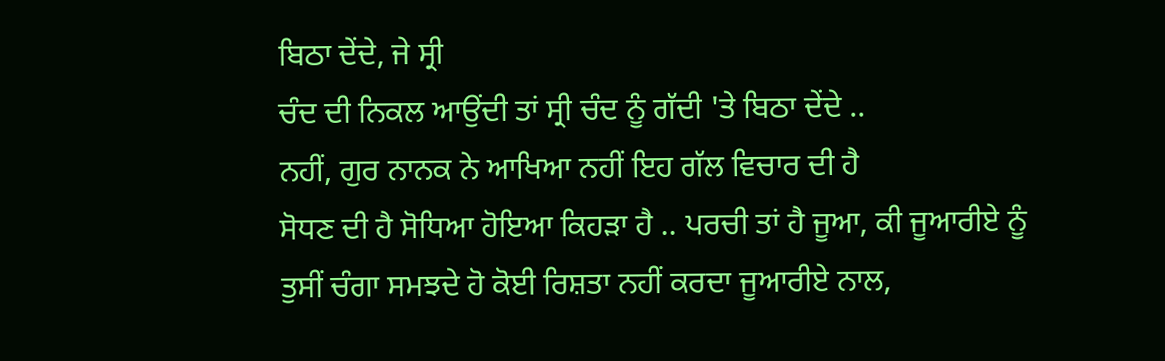ਬਿਠਾ ਦੇਂਦੇ, ਜੇ ਸ੍ਰੀ
ਚੰਦ ਦੀ ਨਿਕਲ ਆਉਂਦੀ ਤਾਂ ਸ੍ਰੀ ਚੰਦ ਨੂੰ ਗੱਦੀ 'ਤੇ ਬਿਠਾ ਦੇਂਦੇ ..
ਨਹੀਂ, ਗੁਰ ਨਾਨਕ ਨੇ ਆਖਿਆ ਨਹੀਂ ਇਹ ਗੱਲ ਵਿਚਾਰ ਦੀ ਹੈ
ਸੋਧਣ ਦੀ ਹੈ ਸੋਧਿਆ ਹੋਇਆ ਕਿਹੜਾ ਹੈ .. ਪਰਚੀ ਤਾਂ ਹੈ ਜੂਆ, ਕੀ ਜੂਆਰੀਏ ਨੂੰ
ਤੁਸੀਂ ਚੰਗਾ ਸਮਝਦੇ ਹੋ ਕੋਈ ਰਿਸ਼ਤਾ ਨਹੀਂ ਕਰਦਾ ਜੂਆਰੀਏ ਨਾਲ,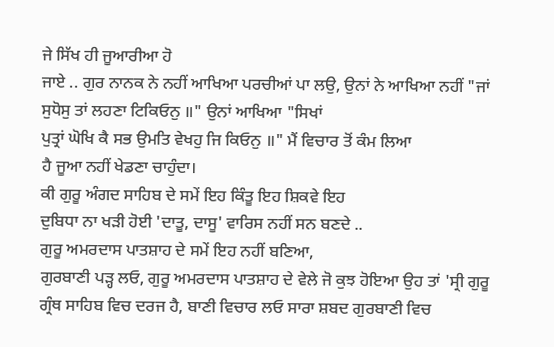ਜੇ ਸਿੱਖ ਹੀ ਜੂਆਰੀਆ ਹੋ
ਜਾਏ .. ਗੁਰ ਨਾਨਕ ਨੇ ਨਹੀਂ ਆਖਿਆ ਪਰਚੀਆਂ ਪਾ ਲਉ, ਉਨਾਂ ਨੇ ਆਖਿਆ ਨਹੀਂ "ਜਾਂ
ਸੁਧੋਸੁ ਤਾਂ ਲਹਣਾ ਟਿਕਿਓਨੁ ॥" ਉਨਾਂ ਆਖਿਆ "ਸਿਖਾਂ
ਪੁਤ੍ਰਾਂ ਘੋਖਿ ਕੈ ਸਭ ਉਮਤਿ ਵੇਖਹੁ ਜਿ ਕਿਓਨੁ ॥" ਮੈਂ ਵਿਚਾਰ ਤੋਂ ਕੰਮ ਲਿਆ
ਹੈ ਜੂਆ ਨਹੀਂ ਖੇਡਣਾ ਚਾਹੁੰਦਾ।
ਕੀ ਗੁਰੂ ਅੰਗਦ ਸਾਹਿਬ ਦੇ ਸਮੇਂ ਇਹ ਕਿੰਤੂ ਇਹ ਸ਼ਿਕਵੇ ਇਹ
ਦੁਬਿਧਾ ਨਾ ਖੜੀ ਹੋਈ 'ਦਾਤੂ, ਦਾਸੂ' ਵਾਰਿਸ ਨਹੀਂ ਸਨ ਬਣਦੇ ..
ਗੁਰੂ ਅਮਰਦਾਸ ਪਾਤਸ਼ਾਹ ਦੇ ਸਮੇਂ ਇਹ ਨਹੀਂ ਬਣਿਆ,
ਗੁਰਬਾਣੀ ਪੜ੍ਹ ਲਓ, ਗੁਰੂ ਅਮਰਦਾਸ ਪਾਤਸ਼ਾਹ ਦੇ ਵੇਲੇ ਜੋ ਕੁਝ ਹੋਇਆ ਉਹ ਤਾਂ 'ਸ੍ਰੀ ਗੁਰੂ
ਗ੍ਰੰਥ ਸਾਹਿਬ ਵਿਚ ਦਰਜ ਹੈ, ਬਾਣੀ ਵਿਚਾਰ ਲਓ ਸਾਰਾ ਸ਼ਬਦ ਗੁਰਬਾਣੀ ਵਿਚ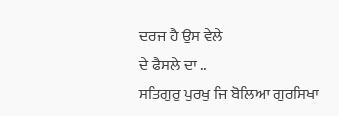ਦਰਜ ਹੈ ਉਸ ਵੇਲੇ
ਦੇ ਫੈਸਲੇ ਦਾ ..
ਸਤਿਗੁਰੁ ਪੁਰਖੁ ਜਿ ਬੋਲਿਆ ਗੁਰਸਿਖਾ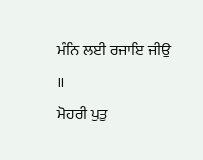ਮੰਨਿ ਲਈ ਰਜਾਇ ਜੀਉ ॥
ਮੋਹਰੀ ਪੁਤੁ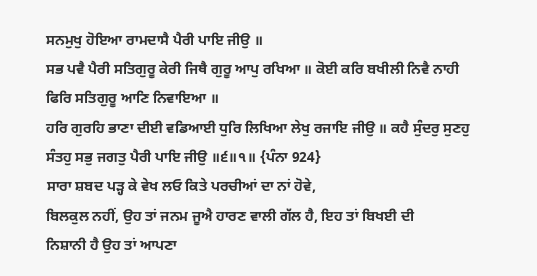ਸਨਮੁਖੁ ਹੋਇਆ ਰਾਮਦਾਸੈ ਪੈਰੀ ਪਾਇ ਜੀਉ ॥
ਸਭ ਪਵੈ ਪੈਰੀ ਸਤਿਗੁਰੂ ਕੇਰੀ ਜਿਥੈ ਗੁਰੂ ਆਪੁ ਰਖਿਆ ॥ ਕੋਈ ਕਰਿ ਬਖੀਲੀ ਨਿਵੈ ਨਾਹੀ
ਫਿਰਿ ਸਤਿਗੁਰੂ ਆਣਿ ਨਿਵਾਇਆ ॥
ਹਰਿ ਗੁਰਹਿ ਭਾਣਾ ਦੀਈ ਵਡਿਆਈ ਧੁਰਿ ਲਿਖਿਆ ਲੇਖੁ ਰਜਾਇ ਜੀਉ ॥ ਕਹੈ ਸੁੰਦਰੁ ਸੁਣਹੁ
ਸੰਤਹੁ ਸਭੁ ਜਗਤੁ ਪੈਰੀ ਪਾਇ ਜੀਉ ॥੬॥੧॥ {ਪੰਨਾ 924}
ਸਾਰਾ ਸ਼ਬਦ ਪੜ੍ਹ ਕੇ ਵੇਖ ਲਓ ਕਿਤੇ ਪਰਚੀਆਂ ਦਾ ਨਾਂ ਹੋਵੇ,
ਬਿਲਕੁਲ ਨਹੀਂ, ਉਹ ਤਾਂ ਜਨਮ ਜੂਐ ਹਾਰਣ ਵਾਲੀ ਗੱਲ ਹੈ, ਇਹ ਤਾਂ ਬਿਖਈ ਦੀ
ਨਿਸ਼ਾਨੀ ਹੈ ਉਹ ਤਾਂ ਆਪਣਾ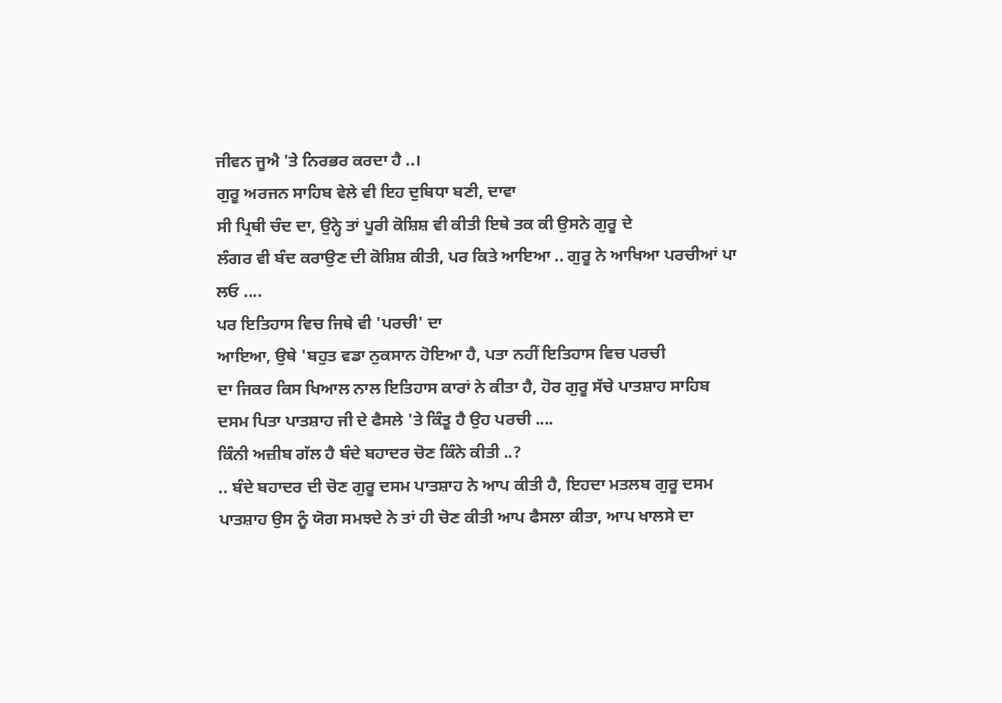ਜੀਵਨ ਜੂਐ 'ਤੇ ਨਿਰਭਰ ਕਰਦਾ ਹੈ ..।
ਗੁਰੂ ਅਰਜਨ ਸਾਹਿਬ ਵੇਲੇ ਵੀ ਇਹ ਦੁਬਿਧਾ ਬਣੀ, ਦਾਵਾ
ਸੀ ਪ੍ਰਿਥੀ ਚੰਦ ਦਾ, ਉਨ੍ਹੇ ਤਾਂ ਪੂਰੀ ਕੋਸ਼ਿਸ਼ ਵੀ ਕੀਤੀ ਇਥੇ ਤਕ ਕੀ ਉਸਨੇ ਗੁਰੂ ਦੇ
ਲੰਗਰ ਵੀ ਬੰਦ ਕਰਾਉਣ ਦੀ ਕੋਸ਼ਿਸ਼ ਕੀਤੀ, ਪਰ ਕਿਤੇ ਆਇਆ .. ਗੁਰੂ ਨੇ ਆਖਿਆ ਪਰਚੀਆਂ ਪਾ
ਲਓ ....
ਪਰ ਇਤਿਹਾਸ ਵਿਚ ਜਿਥੇ ਵੀ 'ਪਰਚੀ' ਦਾ
ਆਇਆ, ਉਥੇ 'ਬਹੁਤ ਵਡਾ ਨੁਕਸਾਨ ਹੋਇਆ ਹੈ, ਪਤਾ ਨਹੀਂ ਇਤਿਹਾਸ ਵਿਚ ਪਰਚੀ
ਦਾ ਜਿਕਰ ਕਿਸ ਖਿਆਲ ਨਾਲ ਇਤਿਹਾਸ ਕਾਰਾਂ ਨੇ ਕੀਤਾ ਹੈ, ਹੋਰ ਗੁਰੂ ਸੱਚੇ ਪਾਤਸ਼ਾਹ ਸਾਹਿਬ
ਦਸਮ ਪਿਤਾ ਪਾਤਸ਼ਾਹ ਜੀ ਦੇ ਫੈਸਲੇ 'ਤੇ ਕਿੰਤੂ ਹੈ ਉਹ ਪਰਚੀ ....
ਕਿੰਨੀ ਅਜ਼ੀਬ ਗੱਲ ਹੈ ਬੰਦੇ ਬਹਾਦਰ ਚੋਣ ਕਿੰਨੇ ਕੀਤੀ ..?
.. ਬੰਦੇ ਬਹਾਦਰ ਦੀ ਚੋਣ ਗੁਰੂ ਦਸਮ ਪਾਤਸ਼ਾਹ ਨੇ ਆਪ ਕੀਤੀ ਹੈ, ਇਹਦਾ ਮਤਲਬ ਗੁਰੂ ਦਸਮ
ਪਾਤਸ਼ਾਹ ਉਸ ਨੂੰ ਯੋਗ ਸਮਝਦੇ ਨੇ ਤਾਂ ਹੀ ਚੋਣ ਕੀਤੀ ਆਪ ਫੈਸਲਾ ਕੀਤਾ, ਆਪ ਖਾਲਸੇ ਦਾ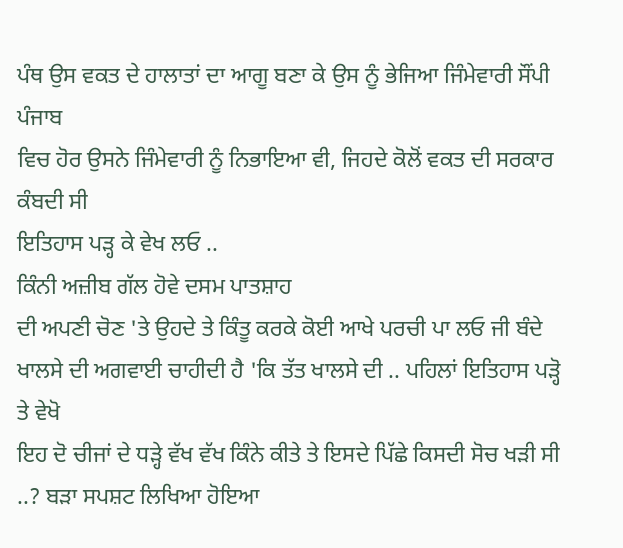ਪੰਥ ਉਸ ਵਕਤ ਦੇ ਹਾਲਾਤਾਂ ਦਾ ਆਗੂ ਬਣਾ ਕੇ ਉਸ ਨੂੰ ਭੇਜਿਆ ਜਿੰਮੇਵਾਰੀ ਸੌਂਪੀ ਪੰਜਾਬ
ਵਿਚ ਹੋਰ ਉਸਨੇ ਜਿੰਮੇਵਾਰੀ ਨੂੰ ਨਿਭਾਇਆ ਵੀ, ਜਿਹਦੇ ਕੋਲੋਂ ਵਕਤ ਦੀ ਸਰਕਾਰ ਕੰਬਦੀ ਸੀ
ਇਤਿਹਾਸ ਪੜ੍ਹ ਕੇ ਵੇਖ ਲਓ ..
ਕਿੰਨੀ ਅਜ਼ੀਬ ਗੱਲ ਹੋਵੇ ਦਸਮ ਪਾਤਸ਼ਾਹ
ਦੀ ਅਪਣੀ ਚੋਣ 'ਤੇ ਉਹਦੇ ਤੇ ਕਿੰਤੂ ਕਰਕੇ ਕੋਈ ਆਖੇ ਪਰਚੀ ਪਾ ਲਓ ਜੀ ਬੰਦੇ
ਖਾਲਸੇ ਦੀ ਅਗਵਾਈ ਚਾਹੀਦੀ ਹੈ 'ਕਿ ਤੱਤ ਖਾਲਸੇ ਦੀ .. ਪਹਿਲਾਂ ਇਤਿਹਾਸ ਪੜ੍ਹੋ ਤੇ ਵੇਖੋ
ਇਹ ਦੋ ਚੀਜਾਂ ਦੇ ਧੜ੍ਹੇ ਵੱਖ ਵੱਖ ਕਿੰਨੇ ਕੀਤੇ ਤੇ ਇਸਦੇ ਪਿੱਛੇ ਕਿਸਦੀ ਸੋਚ ਖੜੀ ਸੀ
..? ਬੜਾ ਸਪਸ਼ਟ ਲਿਖਿਆ ਹੋਇਆ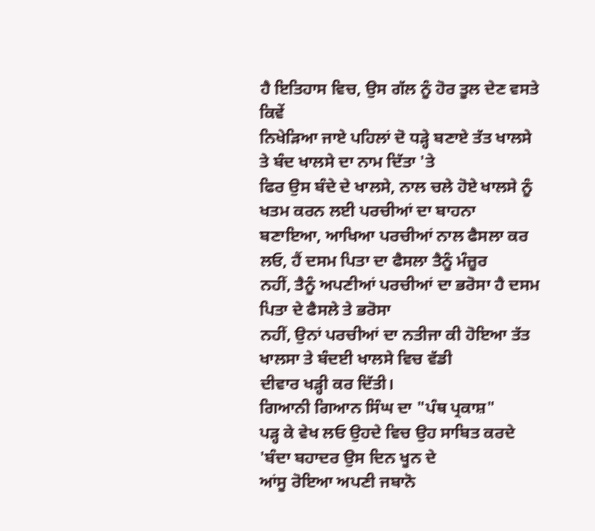ਹੈ ਇਤਿਹਾਸ ਵਿਚ, ਉਸ ਗੱਲ ਨੂੰ ਹੋਰ ਤੂਲ ਦੇਣ ਵਸਤੇ ਕਿਵੇਂ
ਨਿਖੇੜਿਆ ਜਾਏ ਪਹਿਲਾਂ ਦੋ ਧੜ੍ਹੇ ਬਣਾਏ ਤੱਤ ਖਾਲਸੇ ਤੇ ਬੰਦ ਖਾਲਸੇ ਦਾ ਨਾਮ ਦਿੱਤਾ 'ਤੇ
ਫਿਰ ਉਸ ਬੰਦੇ ਦੇ ਖਾਲਸੇ, ਨਾਲ ਚਲੇ ਹੋਏ ਖਾਲਸੇ ਨੂੰ ਖਤਮ ਕਰਨ ਲਈ ਪਰਚੀਆਂ ਦਾ ਬਾਹਨਾ
ਬਣਾਇਆ, ਆਖਿਆ ਪਰਚੀਆਂ ਨਾਲ ਫੈਸਲਾ ਕਰ ਲਓ, ਹੈਂ ਦਸਮ ਪਿਤਾ ਦਾ ਫੈਸਲਾ ਤੈਨੂੰ ਮੰਜ਼ੂਰ
ਨਹੀਂ, ਤੈਨੂੰ ਅਪਣੀਆਂ ਪਰਚੀਆਂ ਦਾ ਭਰੋਸਾ ਹੈ ਦਸਮ ਪਿਤਾ ਦੇ ਫੈਸਲੇ ਤੇ ਭਰੋਸਾ
ਨਹੀਂ, ਉਨਾਂ ਪਰਚੀਆਂ ਦਾ ਨਤੀਜਾ ਕੀ ਹੋਇਆ ਤੱਤ ਖਾਲਸਾ ਤੇ ਬੰਦਈ ਖਾਲਸੇ ਵਿਚ ਵੱਡੀ
ਦੀਵਾਰ ਖੜ੍ਹੀ ਕਰ ਦਿੱਤੀ।
ਗਿਆਨੀ ਗਿਆਨ ਸਿੰਘ ਦਾ "ਪੰਥ ਪ੍ਰਕਾਸ਼"
ਪੜ੍ਹ ਕੇ ਵੇਖ ਲਓ ਉਹਦੇ ਵਿਚ ਉਹ ਸਾਬਿਤ ਕਰਦੇ 'ਬੰਦਾ ਬਹਾਦਰ ਉਸ ਦਿਨ ਖੂਨ ਦੇ
ਆਂਸੂ ਰੋਇਆ ਅਪਣੀ ਜਬਾਨੋ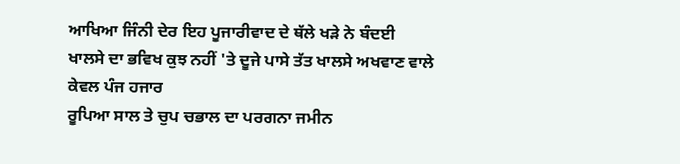ਆਖਿਆ ਜਿੰਨੀ ਦੇਰ ਇਹ ਪੂਜਾਰੀਵਾਦ ਦੇ ਥੱਲੇ ਖੜੇ ਨੇ ਬੰਦਈ
ਖਾਲਸੇ ਦਾ ਭਵਿਖ ਕੁਝ ਨਹੀਂ 'ਤੇ ਦੂਜੇ ਪਾਸੇ ਤੱਤ ਖਾਲਸੇ ਅਖਵਾਣ ਵਾਲੇ ਕੇਵਲ ਪੰਜ ਹਜਾਰ
ਰੂਪਿਆ ਸਾਲ ਤੇ ਚੁਪ ਚਭਾਲ ਦਾ ਪਰਗਨਾ ਜਮੀਨ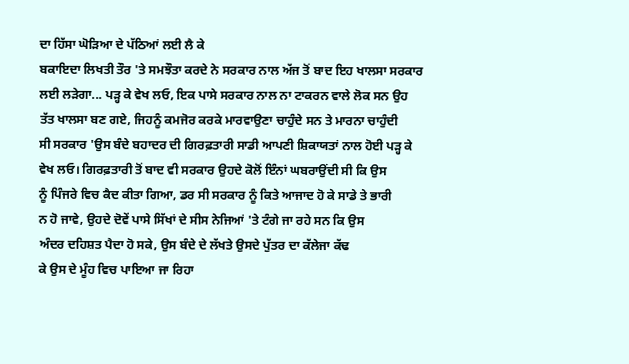ਦਾ ਹਿੱਸਾ ਘੋੜਿਆ ਦੇ ਪੱਠਿਆਂ ਲਈ ਲੈ ਕੇ
ਬਕਾਇਦਾ ਲਿਖਤੀ ਤੌਰ 'ਤੇ ਸਮਝੌਤਾ ਕਰਦੇ ਨੇ ਸਰਕਾਰ ਨਾਲ ਅੱਜ ਤੋਂ ਬਾਦ ਇਹ ਖਾਲਸਾ ਸਰਕਾਰ
ਲਈ ਲੜੇਗਾ... ਪੜ੍ਹ ਕੇ ਵੇਖ ਲਓ, ਇਕ ਪਾਸੇ ਸਰਕਾਰ ਨਾਲ ਨਾ ਟਾਕਰਨ ਵਾਲੇ ਲੋਕ ਸਨ ਉਹ
ਤੱਤ ਖਾਲਸਾ ਬਣ ਗਏ, ਜਿਹਨੂੰ ਕਮਜੋਰ ਕਰਕੇ ਮਾਰਵਾਉਣਾ ਚਾਹੁੰਦੇ ਸਨ ਤੇ ਮਾਰਨਾ ਚਾਹੁੰਦੀ
ਸੀ ਸਰਕਾਰ 'ਉਸ ਬੰਦੇ ਬਹਾਦਰ ਦੀ ਗਿਰਫ਼ਤਾਰੀ ਸਾਡੀ ਆਪਣੀ ਸ਼ਿਕਾਯਤਾਂ ਨਾਲ ਹੋਈ ਪੜ੍ਹ ਕੇ
ਵੇਖ ਲਓ। ਗਿਰਫ਼ਤਾਰੀ ਤੋਂ ਬਾਦ ਵੀ ਸਰਕਾਰ ਉਹਦੇ ਕੋਲੋਂ ਇੰਨਾਂ ਘਬਰਾਉਂਦੀ ਸੀ ਕਿ ਉਸ
ਨੂੰ ਪਿੰਜਰੇ ਵਿਚ ਕੈਦ ਕੀਤਾ ਗਿਆ, ਡਰ ਸੀ ਸਰਕਾਰ ਨੂੰ ਕਿਤੇ ਆਜਾਦ ਹੋ ਕੇ ਸਾਡੇ ਤੇ ਭਾਰੀ
ਨ ਹੋ ਜਾਵੇ, ਉਹਦੇ ਦੋਵੇਂ ਪਾਸੇ ਸਿੱਖਾਂ ਦੇ ਸੀਸ ਨੇਜਿਆਂ 'ਤੇ ਟੰਗੇ ਜਾ ਰਹੇ ਸਨ ਕਿ ਉਸ
ਅੰਦਰ ਦਹਿਸ਼ਤ ਪੈਦਾ ਹੋ ਸਕੇ, ਉਸ ਬੰਦੇ ਦੇ ਲੱਖਤੇ ਉਸਦੇ ਪੁੱਤਰ ਦਾ ਕੱਲੇਜਾ ਕੱਢ
ਕੇ ਉਸ ਦੇ ਮੂੰਹ ਵਿਚ ਪਾਇਆ ਜਾ ਰਿਹਾ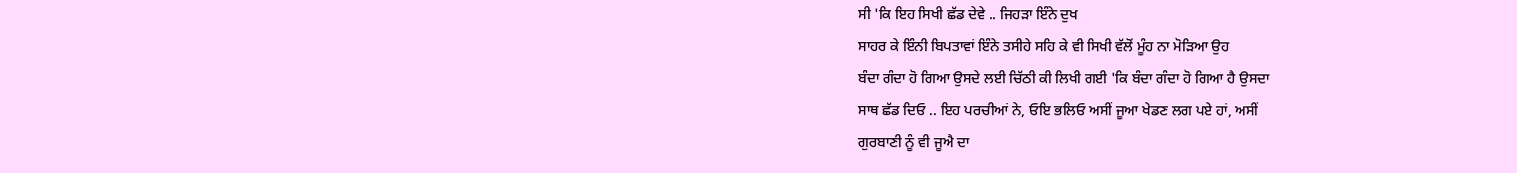ਸੀ 'ਕਿ ਇਹ ਸਿਖੀ ਛੱਡ ਦੇਵੇ .. ਜਿਹੜਾ ਇੰਨੇ ਦੁਖ
ਸਾਹਰ ਕੇ ਇੰਨੀ ਬਿਪਤਾਵਾਂ ਇੰਨੇ ਤਸੀਹੇ ਸਹਿ ਕੇ ਵੀ ਸਿਖੀ ਵੱਲੋਂ ਮੂੰਹ ਨਾ ਮੋੜਿਆ ਉਹ
ਬੰਦਾ ਗੰਦਾ ਹੋ ਗਿਆ ਉਸਦੇ ਲਈ ਚਿੱਠੀ ਕੀ ਲਿਖੀ ਗਈ 'ਕਿ ਬੰਦਾ ਗੰਦਾ ਹੋ ਗਿਆ ਹੈ ਉਸਦਾ
ਸਾਥ ਛੱਡ ਦਿਓ .. ਇਹ ਪਰਚੀਆਂ ਨੇ, ਓਇ ਭਲਿਓ ਅਸੀਂ ਜੂਆ ਖੇਡਣ ਲਗ ਪਏ ਹਾਂ, ਅਸੀਂ
ਗੁਰਬਾਣੀ ਨੂੰ ਵੀ ਜੂਐ ਦਾ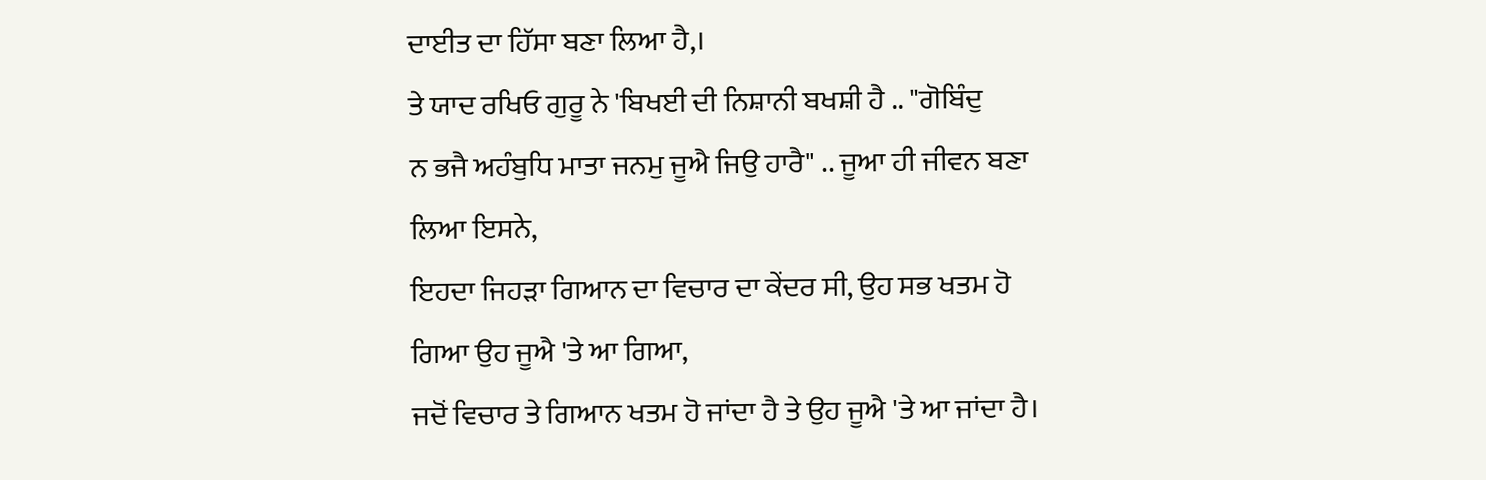ਦਾਈਤ ਦਾ ਹਿੱਸਾ ਬਣਾ ਲਿਆ ਹੈ,।
ਤੇ ਯਾਦ ਰਖਿਓ ਗੁਰੂ ਨੇ 'ਬਿਖਈ ਦੀ ਨਿਸ਼ਾਨੀ ਬਖਸ਼ੀ ਹੈ .. "ਗੋਬਿੰਦੁ
ਨ ਭਜੈ ਅਹੰਬੁਧਿ ਮਾਤਾ ਜਨਮੁ ਜੂਐ ਜਿਉ ਹਾਰੈ" .. ਜੂਆ ਹੀ ਜੀਵਨ ਬਣਾ ਲਿਆ ਇਸਨੇ,
ਇਹਦਾ ਜਿਹੜਾ ਗਿਆਨ ਦਾ ਵਿਚਾਰ ਦਾ ਕੇਂਦਰ ਸੀ, ਉਹ ਸਭ ਖਤਮ ਹੋ ਗਿਆ ਉਹ ਜੂਐ 'ਤੇ ਆ ਗਿਆ,
ਜਦੋਂ ਵਿਚਾਰ ਤੇ ਗਿਆਨ ਖਤਮ ਹੋ ਜਾਂਦਾ ਹੈ ਤੇ ਉਹ ਜੂਐ 'ਤੇ ਆ ਜਾਂਦਾ ਹੈ।